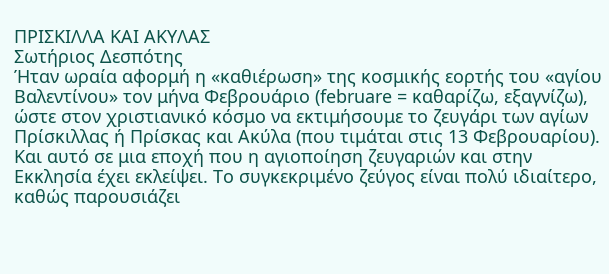ΠΡΙΣΚΙΛΛΑ ΚΑΙ ΑΚΥΛΑΣ
Σωτήριος Δεσπότης
Ήταν ωραία αφορμή η «καθιέρωση» της κοσμικής εορτής του «αγίου Βαλεντίνου» τον μήνα Φεβρουάριο (februare = καθαρίζω, εξαγνίζω), ώστε στον χριστιανικό κόσμο να εκτιμήσουμε το ζευγάρι των αγίων Πρίσκιλλας ή Πρίσκας και Ακύλα (που τιμάται στις 13 Φεβρουαρίου). Και αυτό σε μια εποχή που η αγιοποίηση ζευγαριών και στην Εκκλησία έχει εκλείψει. Το συγκεκριμένο ζεύγος είναι πολύ ιδιαίτερο, καθώς παρουσιάζει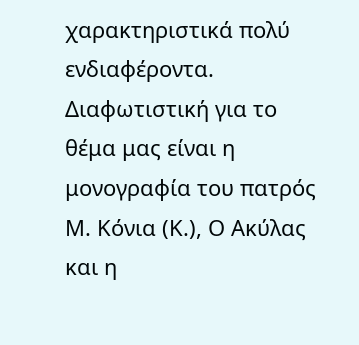χαρακτηριστικά πολύ ενδιαφέροντα. Διαφωτιστική για το θέμα μας είναι η μονογραφία του πατρός Μ. Κόνια (Κ.), Ο Ακύλας και η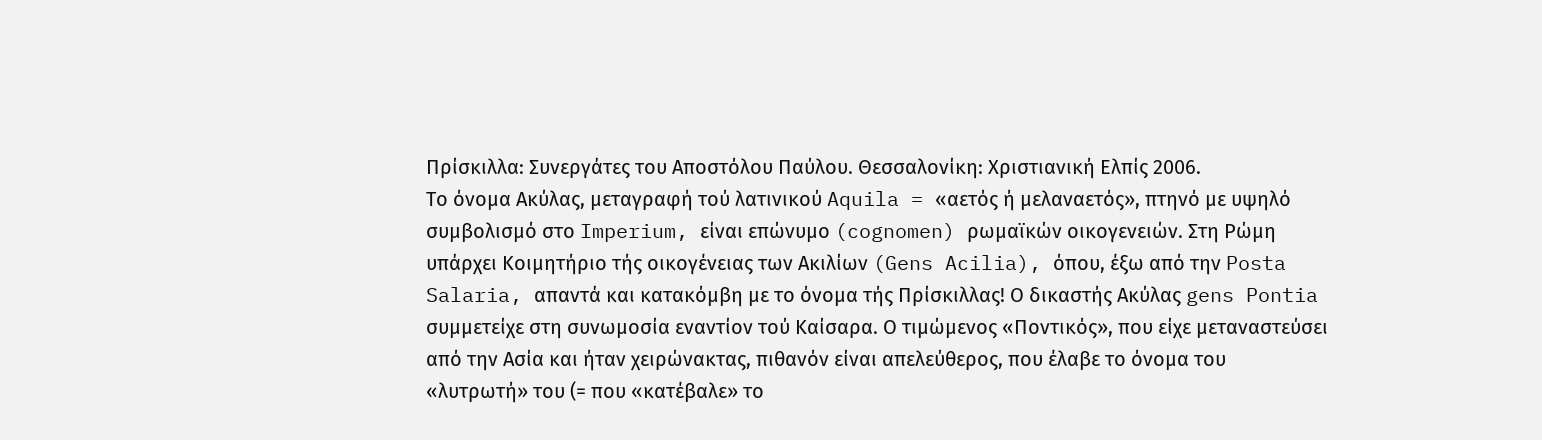Πρίσκιλλα: Συνεργάτες του Αποστόλου Παύλου. Θεσσαλονίκη: Χριστιανική Ελπίς 2006.
Το όνομα Ακύλας, μεταγραφή τού λατινικού Aquila = «αετός ή μελαναετός», πτηνό με υψηλό συμβολισμό στο Imperium, είναι επώνυμο (cognomen) ρωμαϊκών οικογενειών. Στη Ρώμη υπάρχει Κοιμητήριο τής οικογένειας των Ακιλίων (Gens Acilia), όπου, έξω από την Posta Salaria, απαντά και κατακόμβη με το όνομα τής Πρίσκιλλας! Ο δικαστής Ακύλας gens Pontia συμμετείχε στη συνωμοσία εναντίον τού Καίσαρα. Ο τιμώμενος «Ποντικός», που είχε μεταναστεύσει από την Ασία και ήταν χειρώνακτας, πιθανόν είναι απελεύθερος, που έλαβε το όνομα του «λυτρωτή» του (= που «κατέβαλε» το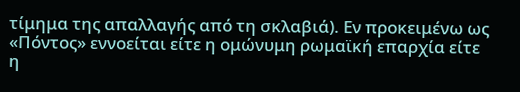τίμημα της απαλλαγής από τη σκλαβιά). Εν προκειμένω ως «Πόντος» εννοείται είτε η ομώνυμη ρωμαϊκή επαρχία είτε η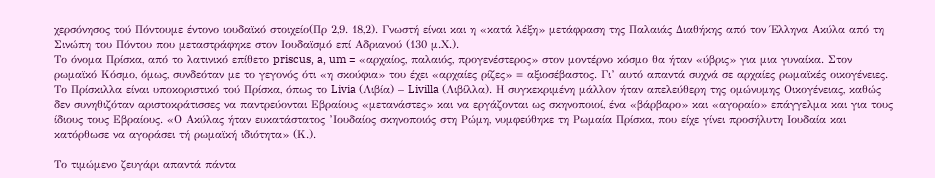χερσόνησος τού Πόντουμε έντονο ιουδαϊκό στοιχείο(Πρ 2,9. 18,2). Γνωστή είναι και η «κατά λέξη» μετάφραση της Παλαιάς Διαθήκης από τον Έλληνα Ακύλα από τη Σινώπη του Πόντου που μεταστράφηκε στον Ιουδαϊσμό επί Αδριανού (130 μ.Χ.).
Το όνομα Πρίσκα, από το λατινικό επίθετο priscus, a, um = «αρχαίος, παλαιός, προγενέστερος» στον μοντέρνο κόσμο θα ήταν «ύβρις» για μια γυναίκα. Στον ρωμαϊκό Κόσμο, όμως, συνδεόταν με το γεγονός ότι «η σκούφια» του έχει «αρχαίες ρίζες» = αξιοσέβαστος. Γι’ αυτό απαντά συχνά σε αρχαίες ρωμαϊκές οικογένειες. Το Πρίσκιλλα είναι υποκοριστικό τού Πρίσκα, όπως το Livia (Λιβία) – Livilla (Λιβίλλα). Η συγκεκριμένη μάλλον ήταν απελεύθερη της ομώνυμης Οικογένειας, καθώς δεν συνηθιζόταν αριστοκράτισσες να παντρεύονται Εβραίους «μετανάστες» και να εργάζονται ως σκηνοποιοί, ένα «βάρβαρο» και «αγοραίο» επάγγελμα και για τους ίδιους τους Εβραίους. «Ο Ακύλας ήταν ευκατάστατος ’Ιουδαίος σκηνοποιός στη Ρώμη, νυμφεύθηκε τη Ρωμαία Πρίσκα, που είχε γίνει προσήλυτη Ιουδαία και κατόρθωσε να αγοράσει τή ρωμαϊκή ιδιότητα» (Κ.).

Το τιμώμενο ζευγάρι απαντά πάντα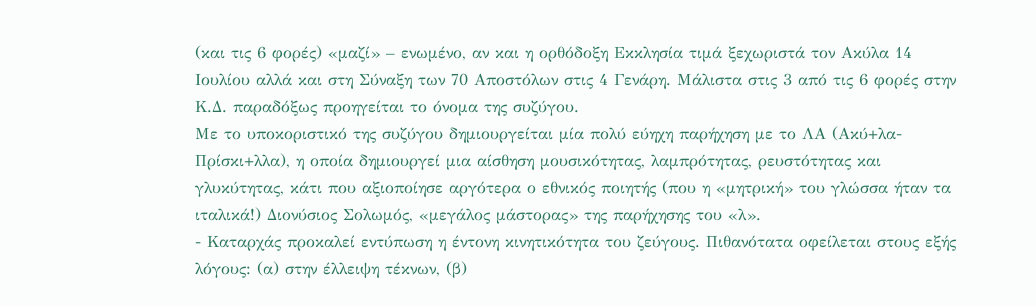(και τις 6 φορές) «μαζί» – ενωμένο, αν και η ορθόδοξη Εκκλησία τιμά ξεχωριστά τον Ακύλα 14 Ιουλίου αλλά και στη Σύναξη των 70 Αποστόλων στις 4 Γενάρη. Μάλιστα στις 3 από τις 6 φορές στην Κ.Δ. παραδόξως προηγείται το όνομα της συζύγου.
Με το υποκοριστικό της συζύγου δημιουργείται μία πολύ εύηχη παρήχηση με το ΛΑ (Ακύ+λα-Πρίσκι+λλα), η οποία δημιουργεί μια αίσθηση μουσικότητας, λαμπρότητας, ρευστότητας και γλυκύτητας, κάτι που αξιοποίησε αργότερα ο εθνικός ποιητής (που η «μητρική» του γλώσσα ήταν τα ιταλικά!) Διονύσιος Σολωμός, «μεγάλος μάστορας» της παρήχησης του «λ».
- Καταρχάς προκαλεί εντύπωση η έντονη κινητικότητα του ζεύγους. Πιθανότατα οφείλεται στους εξής λόγους: (α) στην έλλειψη τέκνων, (β)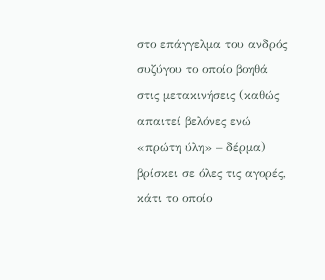στο επάγγελμα του ανδρός συζύγου το οποίο βοηθά στις μετακινήσεις (καθώς απαιτεί βελόνες ενώ «πρώτη ύλη» – δέρμα) βρίσκει σε όλες τις αγορές, κάτι το οποίο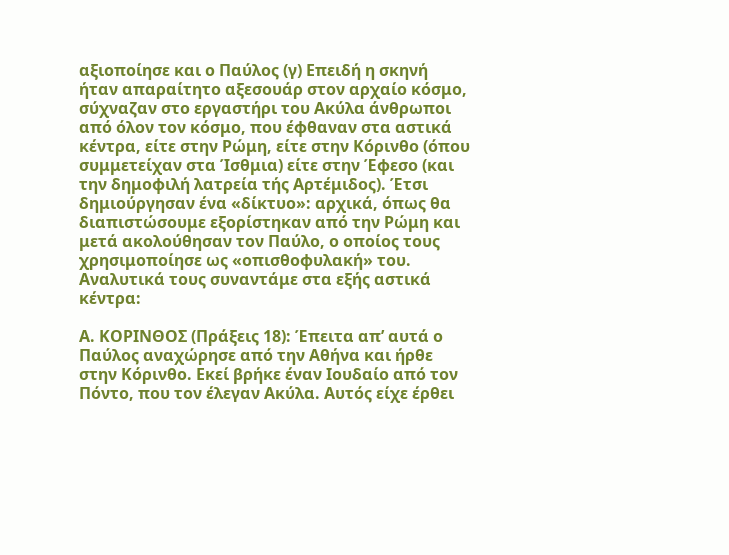αξιοποίησε και ο Παύλος (γ) Επειδή η σκηνή ήταν απαραίτητο αξεσουάρ στον αρχαίο κόσμο, σύχναζαν στο εργαστήρι του Ακύλα άνθρωποι από όλον τον κόσμο, που έφθαναν στα αστικά κέντρα, είτε στην Ρώμη, είτε στην Κόρινθο (όπου συμμετείχαν στα Ίσθμια) είτε στην Έφεσο (και την δημοφιλή λατρεία τής Αρτέμιδος). Έτσι δημιούργησαν ένα «δίκτυο»: αρχικά, όπως θα διαπιστώσουμε εξορίστηκαν από την Ρώμη και μετά ακολούθησαν τον Παύλο, ο οποίος τους χρησιμοποίησε ως «οπισθοφυλακή» του. Αναλυτικά τους συναντάμε στα εξής αστικά κέντρα:

Α. ΚΟΡΙΝΘΟΣ (Πράξεις 18): Έπειτα απ’ αυτά ο Παύλος αναχώρησε από την Αθήνα και ήρθε στην Κόρινθο. Εκεί βρήκε έναν Ιουδαίο από τον Πόντο, που τον έλεγαν Ακύλα. Αυτός είχε έρθει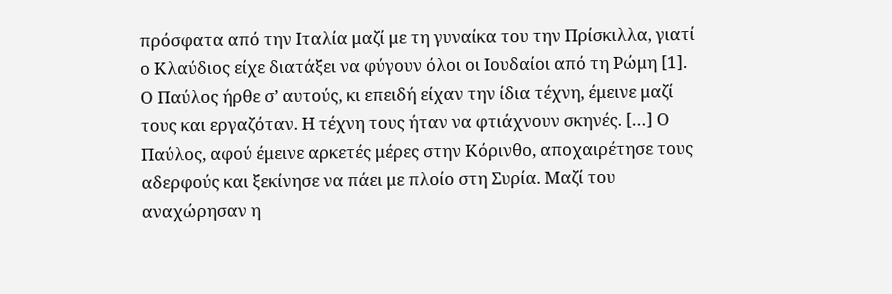πρόσφατα από την Ιταλία μαζί με τη γυναίκα του την Πρίσκιλλα, γιατί ο Κλαύδιος είχε διατάξει να φύγουν όλοι οι Ιουδαίοι από τη Ρώμη [1]. Ο Παύλος ήρθε σ’ αυτούς, κι επειδή είχαν την ίδια τέχνη, έμεινε μαζί τους και εργαζόταν. Η τέχνη τους ήταν να φτιάχνουν σκηνές. […] Ο Παύλος, αφού έμεινε αρκετές μέρες στην Κόρινθο, αποχαιρέτησε τους αδερφούς και ξεκίνησε να πάει με πλοίο στη Συρία. Μαζί του αναχώρησαν η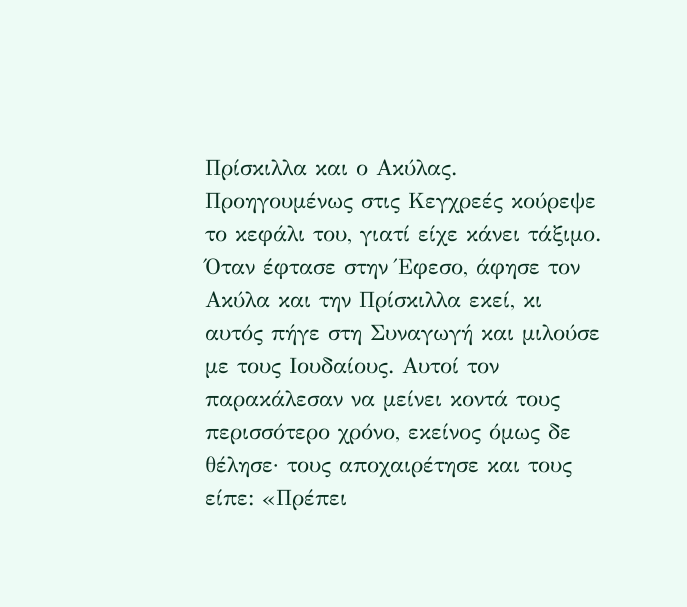Πρίσκιλλα και ο Ακύλας.
Προηγουμένως στις Κεγχρεές κούρεψε το κεφάλι του, γιατί είχε κάνει τάξιμο. Όταν έφτασε στην Έφεσο, άφησε τον Ακύλα και την Πρίσκιλλα εκεί, κι αυτός πήγε στη Συναγωγή και μιλούσε με τους Ιουδαίους. Αυτοί τον παρακάλεσαν να μείνει κοντά τους περισσότερο χρόνο, εκείνος όμως δε θέλησε· τους αποχαιρέτησε και τους είπε: «Πρέπει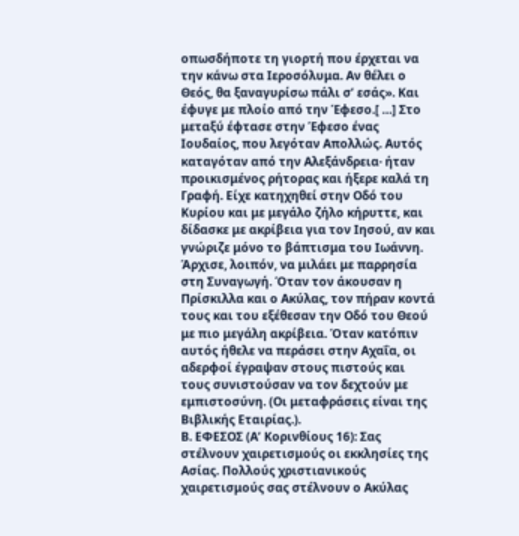οπωσδήποτε τη γιορτή που έρχεται να την κάνω στα Ιεροσόλυμα. Αν θέλει ο Θεός, θα ξαναγυρίσω πάλι σ’ εσάς». Και έφυγε με πλοίο από την Έφεσο.[ …] Στο μεταξύ έφτασε στην Έφεσο ένας Ιουδαίος, που λεγόταν Απολλώς. Αυτός καταγόταν από την Αλεξάνδρεια· ήταν προικισμένος ρήτορας και ήξερε καλά τη Γραφή. Είχε κατηχηθεί στην Οδό του Κυρίου και με μεγάλο ζήλο κήρυττε, και δίδασκε με ακρίβεια για τον Ιησού, αν και γνώριζε μόνο το βάπτισμα του Ιωάννη. Άρχισε, λοιπόν, να μιλάει με παρρησία στη Συναγωγή. Όταν τον άκουσαν η Πρίσκιλλα και ο Ακύλας, τον πήραν κοντά τους και του εξέθεσαν την Οδό του Θεού με πιο μεγάλη ακρίβεια. Όταν κατόπιν αυτός ήθελε να περάσει στην Αχαΐα, οι αδερφοί έγραψαν στους πιστούς και τους συνιστούσαν να τον δεχτούν με εμπιστοσύνη. (Οι μεταφράσεις είναι της Βιβλικής Εταιρίας.).
Β. ΕΦΕΣΟΣ (Α’ Κορινθίους 16): Σας στέλνουν χαιρετισμούς οι εκκλησίες της Ασίας. Πολλούς χριστιανικούς χαιρετισμούς σας στέλνουν ο Ακύλας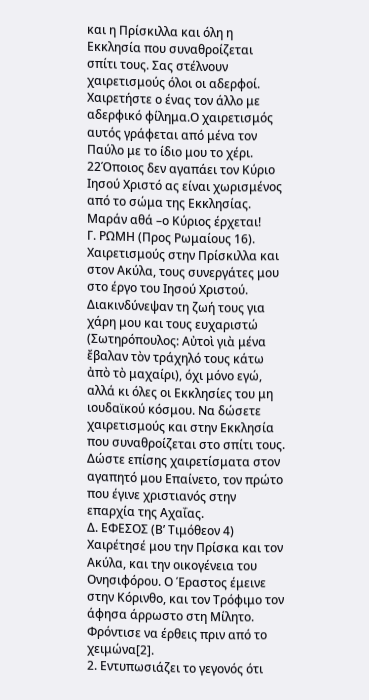και η Πρίσκιλλα και όλη η Εκκλησία που συναθροίζεται σπίτι τους. Σας στέλνουν χαιρετισμούς όλοι οι αδερφοί. Χαιρετήστε ο ένας τον άλλο με αδερφικό φίλημα.Ο χαιρετισμός αυτός γράφεται από μένα τον Παύλο με το ίδιο μου το χέρι. 22Όποιος δεν αγαπάει τον Κύριο Ιησού Χριστό ας είναι χωρισμένος από το σώμα της Εκκλησίας. Μαράν αθά –ο Κύριος έρχεται!
Γ. ΡΩΜΗ (Προς Ρωμαίους 16). Χαιρετισμούς στην Πρίσκιλλα και στον Ακύλα, τους συνεργάτες μου στο έργο του Ιησού Χριστού. Διακινδύνεψαν τη ζωή τους για χάρη μου και τους ευχαριστώ (Σωτηρόπουλος: Αὐτοὶ γιὰ μένα ἔβαλαν τὸν τράχηλό τους κάτω ἀπὸ τὸ μαχαίρι), όχι μόνο εγώ, αλλά κι όλες οι Εκκλησίες του μη ιουδαϊκού κόσμου. Να δώσετε χαιρετισμούς και στην Εκκλησία που συναθροίζεται στο σπίτι τους. Δώστε επίσης χαιρετίσματα στον αγαπητό μου Επαίνετο, τον πρώτο που έγινε χριστιανός στην επαρχία της Αχαΐας.
Δ. ΕΦΕΣΟΣ (Β’ Τιμόθεον 4) Χαιρέτησέ μου την Πρίσκα και τον Ακύλα, και την οικογένεια του Ονησιφόρου. Ο Έραστος έμεινε στην Κόρινθο, και τον Τρόφιμο τον άφησα άρρωστο στη Μίλητο. Φρόντισε να έρθεις πριν από το χειμώνα[2].
2. Εντυπωσιάζει το γεγονός ότι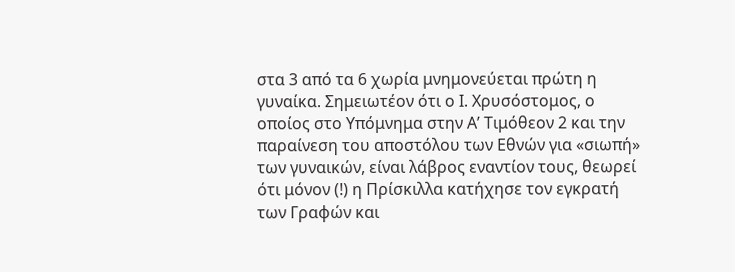στα 3 από τα 6 χωρία μνημονεύεται πρώτη η γυναίκα. Σημειωτέον ότι ο Ι. Χρυσόστομος, ο οποίος στο Υπόμνημα στην Α’ Τιμόθεον 2 και την παραίνεση του αποστόλου των Εθνών για «σιωπή» των γυναικών, είναι λάβρος εναντίον τους, θεωρεί ότι μόνον (!) η Πρίσκιλλα κατήχησε τον εγκρατή των Γραφών και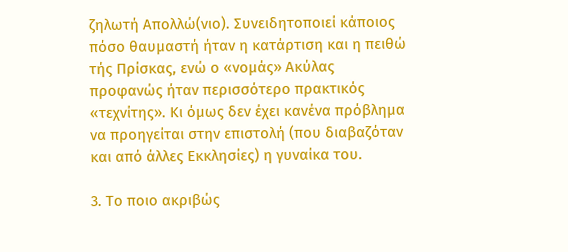ζηλωτή Απολλώ(νιο). Συνειδητοποιεί κάποιος πόσο θαυμαστή ήταν η κατάρτιση και η πειθώ τής Πρίσκας, ενώ ο «νομάς» Ακύλας προφανώς ήταν περισσότερο πρακτικός «τεχνίτης». Κι όμως δεν έχει κανένα πρόβλημα να προηγείται στην επιστολή (που διαβαζόταν και από άλλες Εκκλησίες) η γυναίκα του.

3. Το ποιο ακριβώς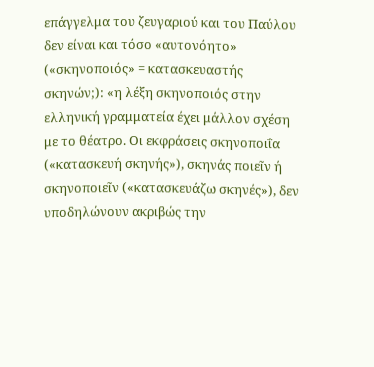επάγγελμα του ζευγαριού και του Παύλου δεν είναι και τόσο «αυτονόητο» («σκηνοποιός» = κατασκευαστής σκηνών;): «η λέξη σκηνοποιός στην ελληνική γραμματεία έχει μάλλον σχέση με το θέατρο. Οι εκφράσεις σκηνοποιΐα («κατασκευή σκηνής»), σκηνάς ποιεῖν ή σκηνοποιεῖν («κατασκευάζω σκηνές»), δεν υποδηλώνουν ακριβώς την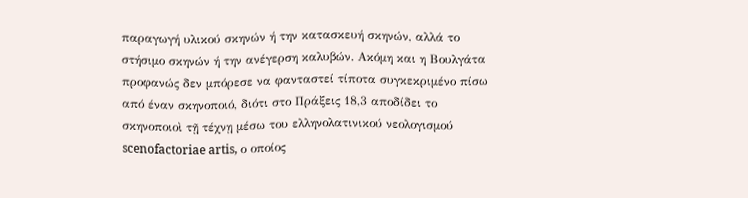παραγωγή υλικού σκηνών ή την κατασκευή σκηνών, αλλά το στήσιμο σκηνών ή την ανέγερση καλυβών. Ακόμη και η Βουλγάτα προφανώς δεν μπόρεσε να φανταστεί τίποτα συγκεκριμένο πίσω από έναν σκηνοποιό, διότι στο Πράξεις 18,3 αποδίδει το σκηνοποιοὶ τῇ τέχνῃ μέσω του ελληνολατινικού νεολογισμού scenofactoriae artis, ο οποίος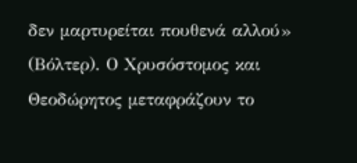δεν μαρτυρείται πουθενά αλλού» (Βόλτερ). Ο Χρυσόστομος και Θεοδώρητος μεταφράζουν το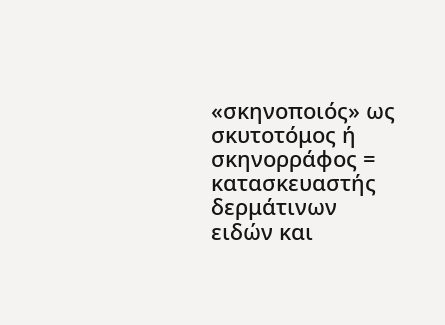«σκηνοποιός» ως σκυτοτόμος ή σκηνορράφος = κατασκευαστής δερμάτινων ειδών και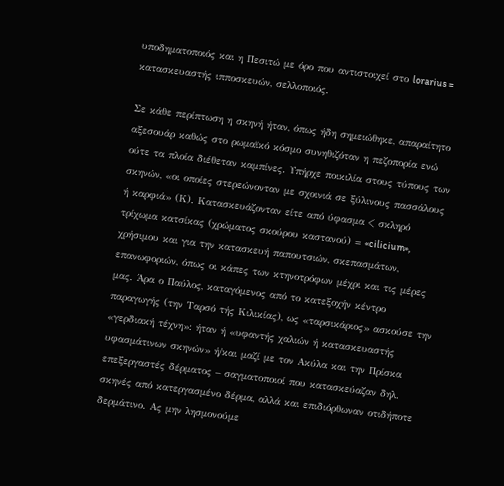υποδηματοποιός και η Πεσιτώ με όρο που αντιστοιχεί στο lorarius = κατασκευαστής ιπποσκευών, σελλοποιός.

Σε κάθε περίπτωση η σκηνή ήταν, όπως ήδη σημειώθηκε, απαραίτητο αξεσουάρ καθώς στο ρωμαϊκό κόσμο συνηθιζόταν η πεζοπορία ενώ ούτε τα πλοία διέθεταν καμπίνες. Υπήρχε ποικιλία στους τύπους των σκηνών, «οι οποίες στερεώνονταν με σχοινιά σε ξύλινους πασσάλους ή καρφιά» (Κ). Κατασκευάζονταν είτε από ύφασμα < σκληρό τρίχωμα κατσίκας (χρώματος σκούρου καστανού) = «cilicium», χρήσιμου και για την κατασκευή παπουτσιών, σκεπασμάτων, επανωφοριών, όπως οι κάπες των κτηνοτρόφων μέχρι και τις μέρες μας. Άρα ο Παύλος, καταγόμενος από το κατεξοχήν κέντρο παραγωγής (την Ταρσό τής Κιλικίας), ως «ταρσικάριος» ασκούσε την «γερδιακή τέχνη»: ήταν ή «υφαντής χαλιών ή κατασκευαστής υφασμάτινων σκηνών» ή/και μαζί με τον Ακύλα και την Πρίσκα επεξεργαστές δέρματος – σαγματοποιοί που κατασκεύαζαν δηλ. σκηνές από κατεργασμένο δέρμα, αλλά και επιδιόρθωναν οτιδήποτε δερμάτινο. Ας μην λησμονούμε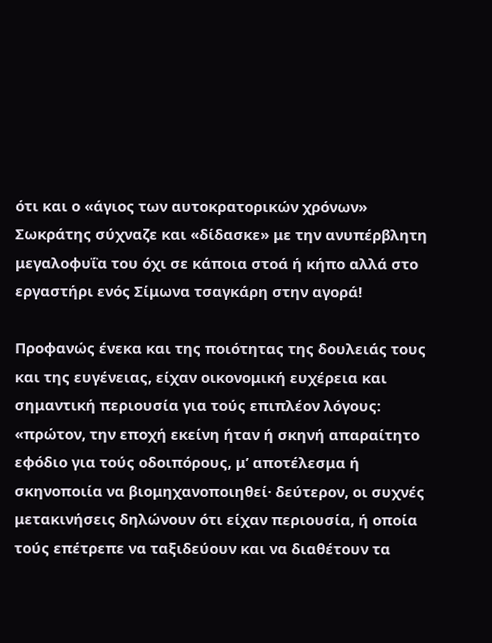ότι και ο «άγιος των αυτοκρατορικών χρόνων» Σωκράτης σύχναζε και «δίδασκε» με την ανυπέρβλητη μεγαλοφυΐα του όχι σε κάποια στοά ή κήπο αλλά στο εργαστήρι ενός Σίμωνα τσαγκάρη στην αγορά!

Προφανώς ένεκα και της ποιότητας της δουλειάς τους και της ευγένειας, είχαν οικονομική ευχέρεια και σημαντική περιουσία για τούς επιπλέον λόγους: «πρώτον, την εποχή εκείνη ήταν ή σκηνή απαραίτητο εφόδιο για τούς οδοιπόρους, μ’ αποτέλεσμα ή σκηνοποιία να βιομηχανοποιηθεί· δεύτερον, οι συχνές μετακινήσεις δηλώνουν ότι είχαν περιουσία, ή οποία τούς επέτρεπε να ταξιδεύουν και να διαθέτουν τα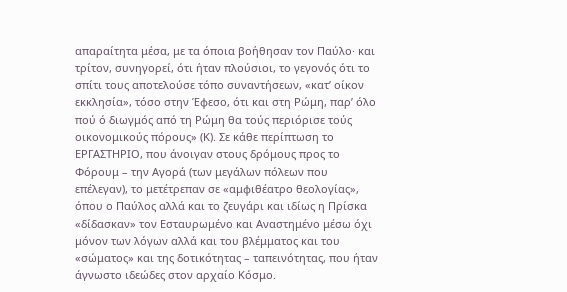απαραίτητα μέσα, με τα όποια βοήθησαν τον Παύλο· και τρίτον, συνηγορεί, ότι ήταν πλούσιοι, το γεγονός ότι το σπίτι τους αποτελούσε τόπο συναντήσεων, «κατ’ οίκον εκκλησία», τόσο στην Έφεσο, ότι και στη Ρώμη, παρ’ όλο πού ό διωγμός από τη Ρώμη θα τούς περιόρισε τούς οικονομικούς πόρους» (Κ). Σε κάθε περίπτωση το ΕΡΓΑΣΤΗΡΙΟ, που άνοιγαν στους δρόμους προς το Φόρουμ – την Αγορά (των μεγάλων πόλεων που επέλεγαν), το μετέτρεπαν σε «αμφιθέατρο θεολογίας», όπου ο Παύλος αλλά και το ζευγάρι και ιδίως η Πρίσκα «δίδασκαν» τον Εσταυρωμένο και Αναστημένο μέσω όχι μόνον των λόγων αλλά και του βλέμματος και του «σώματος» και της δοτικότητας – ταπεινότητας, που ήταν άγνωστο ιδεώδες στον αρχαίο Κόσμο.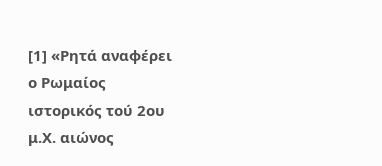[1] «Ρητά αναφέρει ο Ρωμαίος ιστορικός τού 2ου μ.Χ. αιώνος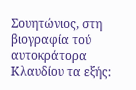Σουητώνιος, στη βιογραφία τού αυτοκράτορα Κλαυδίου τα εξής: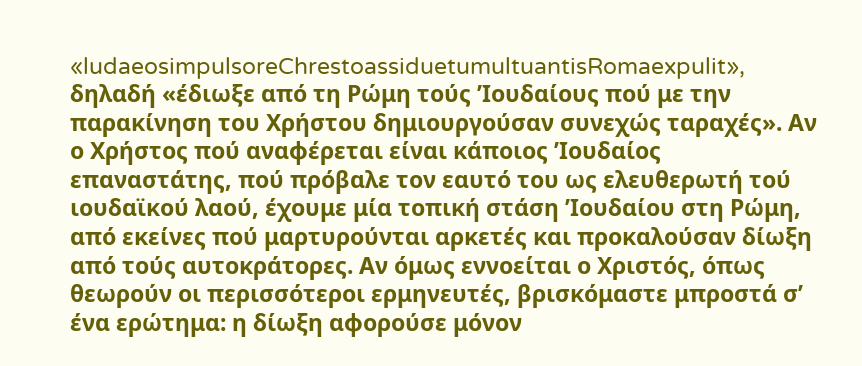«ludaeosimpulsoreChrestoassiduetumultuantisRomaexpulit», δηλαδή «έδιωξε από τη Ρώμη τούς ’Ιουδαίους πού με την παρακίνηση του Χρήστου δημιουργούσαν συνεχώς ταραχές». Αν ο Χρήστος πού αναφέρεται είναι κάποιος ’Ιουδαίος επαναστάτης, πού πρόβαλε τον εαυτό του ως ελευθερωτή τού ιουδαϊκού λαού, έχουμε μία τοπική στάση ’Ιουδαίου στη Ρώμη, από εκείνες πού μαρτυρούνται αρκετές και προκαλούσαν δίωξη από τούς αυτοκράτορες. Αν όμως εννοείται ο Χριστός, όπως θεωρούν οι περισσότεροι ερμηνευτές, βρισκόμαστε μπροστά σ’ ένα ερώτημα: η δίωξη αφορούσε μόνον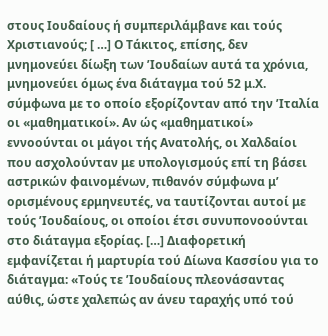στους Ιουδαίους ή συμπεριλάμβανε και τούς Χριστιανούς; [ …] Ο Τάκιτος, επίσης, δεν μνημονεύει δίωξη των ’Ιουδαίων αυτά τα χρόνια, μνημονεύει όμως ένα διάταγμα τού 52 μ.Χ. σύμφωνα με το οποίο εξορίζονταν από την ’Ιταλία οι «μαθηματικοί». Αν ώς «μαθηματικοί» εννοούνται οι μάγοι τής Ανατολής, οι Χαλδαίοι που ασχολούνταν με υπολογισμούς επί τη βάσει αστρικών φαινομένων, πιθανόν σύμφωνα μ’ ορισμένους ερμηνευτές, να ταυτίζονται αυτοί με τούς ’Ιουδαίους, οι οποίοι έτσι συνυπονοούνται στο διάταγμα εξορίας. […] Διαφορετική εμφανίζεται ή μαρτυρία τού Δίωνα Κασσίου για το διάταγμα: «Τούς τε ’Ιουδαίους πλεονάσαντας αύθις, ώστε χαλεπώς αν άνευ ταραχής υπό τού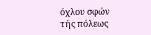όχλου σφών τής πόλεως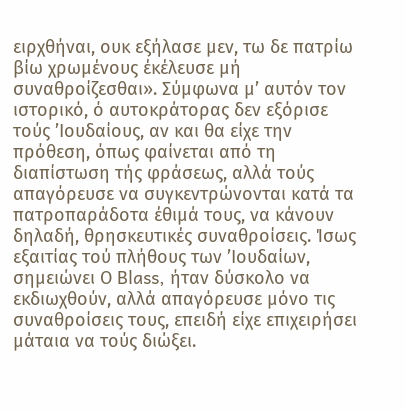ειρχθήναι, ουκ εξήλασε μεν, τω δε πατρίω βίω χρωμένους έκέλευσε μή συναθροίζεσθαι». Σύμφωνα μ’ αυτόν τον ιστορικό, ό αυτοκράτορας δεν εξόρισε τούς ’Ιουδαίους, αν και θα είχε την πρόθεση, όπως φαίνεται από τη διαπίστωση τής φράσεως, αλλά τούς απαγόρευσε να συγκεντρώνονται κατά τα πατροπαράδοτα έθιμά τους, να κάνουν δηλαδή, θρησκευτικές συναθροίσεις. Ίσως εξαιτίας τού πλήθους των ’Ιουδαίων, σημειώνει Ο Blass, ήταν δύσκολο να εκδιωχθούν, αλλά απαγόρευσε μόνο τις συναθροίσεις τους, επειδή είχε επιχειρήσει μάταια να τούς διώξει.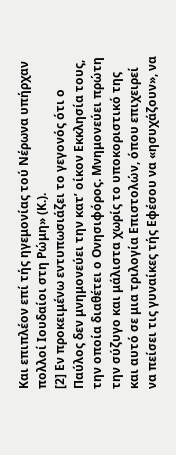Και επιπλέον επί τής ηγεμονίας τού Νέρωνα υπήρχαν πολλοί Ιουδαίοι στη Ρώμη» (Κ.).
[2] Εν προκειμένω εντυπωσιάζει το γεγονός ότι ο Παύλος δεν μνημονεύει την κατ’ οίκον Εκκλησία τους, την οποία διαθέτει ο Ονησιφόρος. Μνημονεύει πρώτη την σύζυγο και μάλιστα χωρίς το υποκοριστικό της και αυτό σε μια τριλογία Επιστολών, όπου επιχειρεί να πείσει τις γυναίκες τής Εφέσου να «ησυχάζουν», να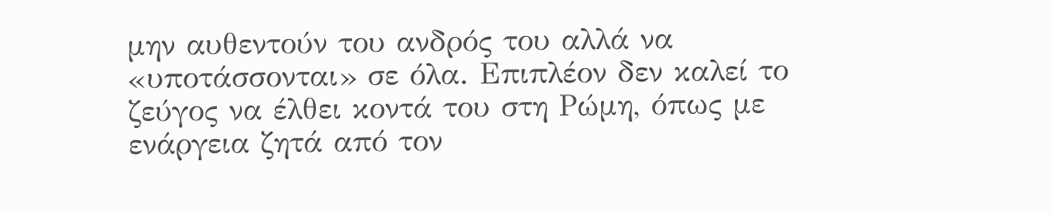μην αυθεντούν του ανδρός του αλλά να «υποτάσσονται» σε όλα. Επιπλέον δεν καλεί το ζεύγος να έλθει κοντά του στη Ρώμη, όπως με ενάργεια ζητά από τον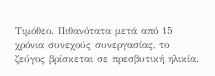Τιμόθεο. Πιθανότατα μετά από 15 χρόνια συνεχούς συνεργασίας, το ζεύγος βρίσκεται σε πρεσβυτική ηλικία.